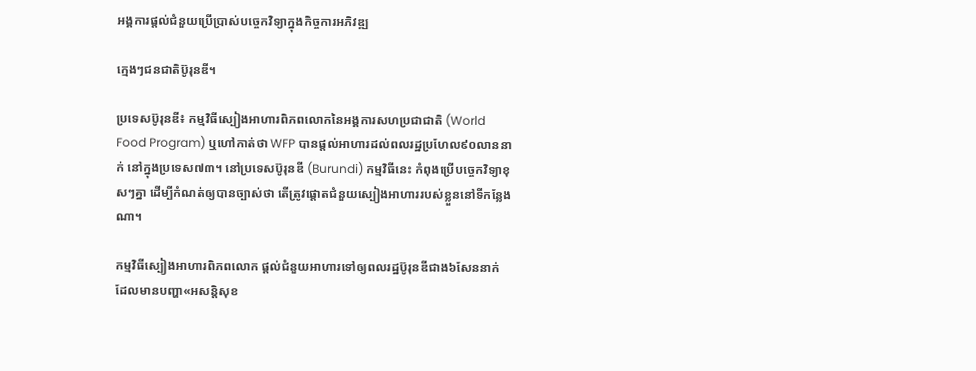អង្គការផ្តល់ជំនួយប្រើប្រាស់បច្ចេកវិទ្យាក្នុងកិច្ចការអភិវឌ្ឍ

ក្មេងៗជនជាតិប៊ូរុនឌី។

ប្រទេសប៊ូរុនឌី៖ កម្មវិធីស្បៀងអាហារពិភពលោកនៃអង្គការសហប្រជាជាតិ (World Food Program) ឬហៅកាត់ថា WFP បានផ្តល់អាហារដល់ពលរដ្ឋប្រហែល៩០លាននាក់ នៅក្នុងប្រទេស៧៣។ នៅប្រទេសប៊ូរុនឌី (Burundi) កម្មវិធីនេះ កំពុងប្រើបច្ចេកវិទ្យាខុសៗគ្នា ដើម្បីកំណត់ឲ្យបានច្បាស់ថា តើត្រូវផ្តោតជំនួយស្បៀងអាហាររបស់ខ្លួននៅទីកន្លែងណា។

កម្មវិធីស្បៀងអាហារពិភពលោក ផ្តល់ជំនួយអាហារទៅឲ្យពលរដ្ឋប៊ូរុនឌីជាង៦សែននាក់ ដែលមានបញ្ហា«អសន្តិសុខ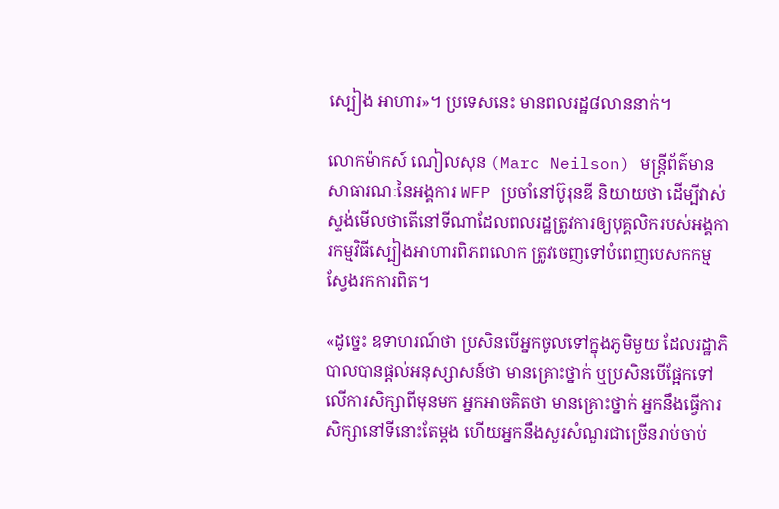ស្បៀង អាហារ»។ ប្រទេសនេះ មានពលរដ្ឋ៨លាននាក់។

លោកម៉ាកស៍ ណៀលសុន (Marc Neilson) មន្ត្រីព័ត៌មានសាធារណៈនៃអង្គការ WFP ប្រចាំនៅប៊ូរុនឌី និយាយថា ដើម្បីវាស់ស្ទង់មើលថាតើនៅទីណាដែលពលរដ្ឋត្រូវការឲ្យបុគ្គលិករបស់អង្គការកម្មវិធីស្បៀងអាហារពិភពលោក ត្រូវចេញទៅបំពេញបេសកកម្មស្វែងរកការពិត។

«ដូច្នេះ ឧទាហរណ៍ថា ប្រសិនបើអ្នកចូលទៅក្នុងភូមិមួយ ដែលរដ្ឋាភិបាលបានផ្តល់អនុស្សាសន៍ថា មានគ្រោះថ្នាក់ ឬប្រសិនបើផ្អែកទៅលើការសិក្សាពីមុនមក អ្នកអាចគិតថា មានគ្រោះថ្នាក់ អ្នកនឹងធ្វើការសិក្សានៅទីនោះតែម្តង ហើយអ្នកនឹងសួរសំណួរជាច្រើនរាប់ចាប់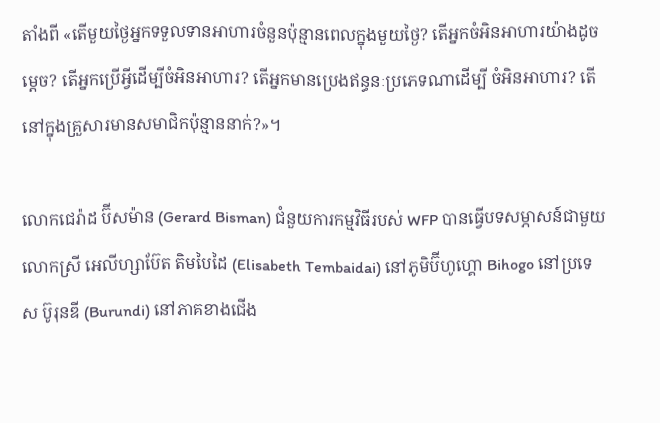តាំងពី «តើមួយថ្ងៃអ្នកទទួលទានអាហារចំនួនប៉ុន្មានពេលក្នុងមួយថ្ងៃ? តើអ្នកចំអិនអាហារយ៉ាងដូចម្តេច? តើអ្នកប្រើអ្វីដើម្បីចំអិនអាហារ? តើអ្នកមានប្រេងឥន្ធនៈប្រភេទណាដើម្បី ចំអិនអាហារ? តើនៅក្នុងគ្រួសារមានសមាជិកប៉ុន្មាននាក់?»។

លោកជេរ៉ាដ ប៊ីសម៉ាន (Gerard Bisman) ជំនួយការកម្មវិធីរបស់ WFP បានធ្វើបទសម្ភាសន៍ជាមួយលោកស្រី អេលីហ្សាប៊ែត តិមបៃដៃ (Elisabeth Tembaidai) នៅភូមិប៊ីហូហ្គោ Bihogo នៅប្រទេស ប៊ូរុនឌី (Burundi) នៅភាគខាងជើង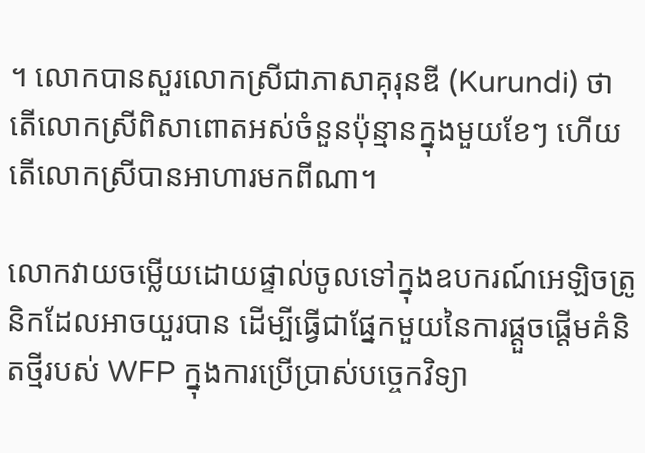។ លោកបានសួរលោកស្រីជាភាសាគុរុនឌី (Kurundi) ថា តើលោកស្រីពិសាពោតអស់ចំនួនប៉ុន្មានក្នុងមួយខែៗ ហើយតើលោកស្រីបានអាហារមកពីណា។

លោកវាយចម្លើយដោយផ្ទាល់ចូលទៅក្នុងឧបករណ៍អេឡិចត្រូនិកដែលអាចយួរបាន ដើម្បីធ្វើជាផ្នែកមួយនៃការផ្តួចផ្តើមគំនិតថ្មីរបស់ WFP ក្នុងការប្រើប្រាស់បច្ចេកវិទ្យា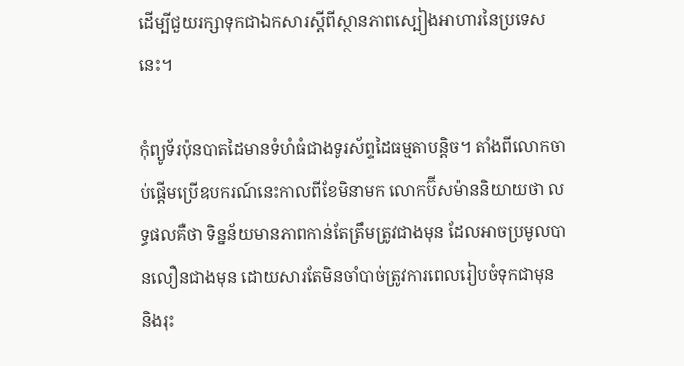ដើម្បីជួយរក្សាទុកជាឯកសារស្តីពីស្ថានភាពស្បៀងអាហារនៃប្រទេសនេះ។

កុំព្យូទ័រប៉ុនបាតដៃមានទំហំធំជាងទូរស័ព្ទដៃធម្មតាបន្តិច។ តាំងពីលោកចាប់ផ្តើមប្រើឧបករណ៍នេះកាលពីខែមិនាមក លោកប៊ីសម៉ាននិយាយថា លទ្ធផលគឺថា ទិន្នន័យមានភាពកាន់តែត្រឹមត្រូវជាងមុន ដែលអាចប្រមូលបានលឿនជាងមុន ដោយសារតែមិនចាំបាច់ត្រូវការពេលរៀបចំទុកជាមុន និងរុះ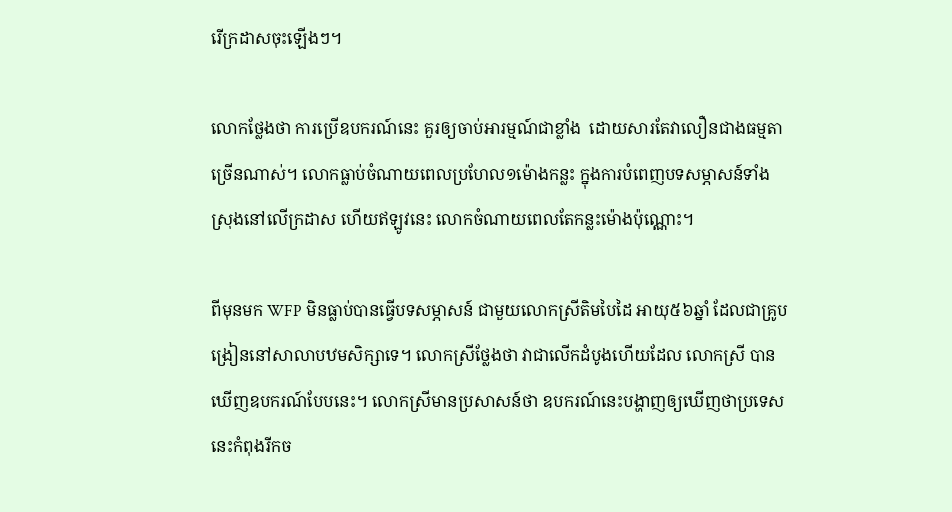រើក្រដាសចុះឡើងៗ។

លោកថ្លែងថា ការប្រើឧបករណ៍នេះ គួរឲ្យចាប់អារម្មណ៍ជាខ្លាំង  ដោយសារតែវាលឿនជាងធម្មតាច្រើនណាស់។ លោកធ្លាប់ចំណាយពេលប្រហែល១ម៉ោងកន្លះ ក្នុងការបំពេញបទសម្ភាសន៍ទាំងស្រុងនៅលើក្រដាស ហើយឥឡូវនេះ លោកចំណាយពេលតែកន្លះម៉ោងប៉ុណ្ណោះ។

ពីមុនមក WFP មិនធ្លាប់បានធ្វើបទសម្ភាសន៍ ជាមួយលោកស្រីតិមបៃដៃ អាយុ៥៦ឆ្នាំ ដែលជាគ្រូបង្រៀននៅសាលាបឋមសិក្សាទេ។ លោកស្រីថ្លែងថា វាជាលើកដំបូងហើយដែល លោកស្រី បានឃើញឧបករណ៍បែបនេះ។ លោកស្រីមានប្រសាសន៍ថា ឧបករណ៍នេះបង្ហាញឲ្យឃើញថាប្រទេសនេះកំពុងរីកច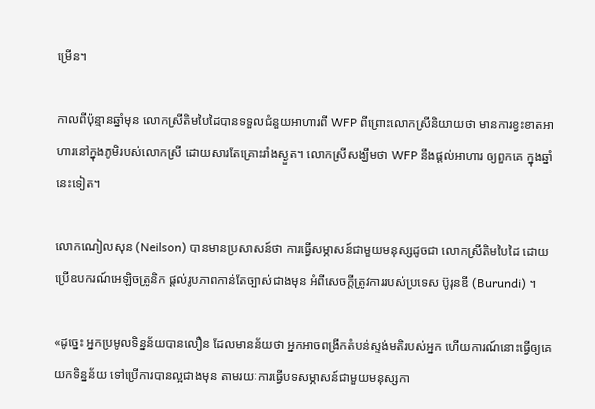ម្រើន។

កាលពីប៉ុន្មានឆ្នាំមុន លោកស្រីតិមបៃដៃបានទទួលជំនួយអាហារពី WFP ពីព្រោះលោកស្រីនិយាយថា មានការខ្វះខាតអាហារនៅក្នុងភូមិរបស់លោកស្រី ដោយសារតែគ្រោះរាំងស្ងួត។ លោកស្រីសង្ឃឹមថា WFP នឹងផ្តល់អាហារ ឲ្យពួកគេ ក្នុងឆ្នាំនេះទៀត។

លោកណៀលសុន (Neilson) បានមានប្រសាសន៍ថា ការធ្វើសម្ភាសន៍ជាមួយមនុស្សដូចជា លោកស្រីតិមបៃដៃ ដោយប្រើឧបករណ៍អេឡិចត្រូនិក ផ្តល់រូបភាពកាន់តែច្បាស់ជាងមុន អំពីសេចក្តីត្រូវការរបស់ប្រទេស ប៊ូរុនឌី (Burundi) ។

«ដូច្នេះ អ្នកប្រមូលទិន្នន័យបានលឿន ដែលមានន័យថា អ្នកអាចពង្រីកតំបន់ស្ទង់មតិរបស់អ្នក ហើយការណ៍នោះធ្វើឲ្យគេយកទិន្នន័យ ទៅប្រើការបានល្អជាងមុន តាមរយៈការធ្វើបទសម្ភាសន៍ជាមួយមនុស្សកា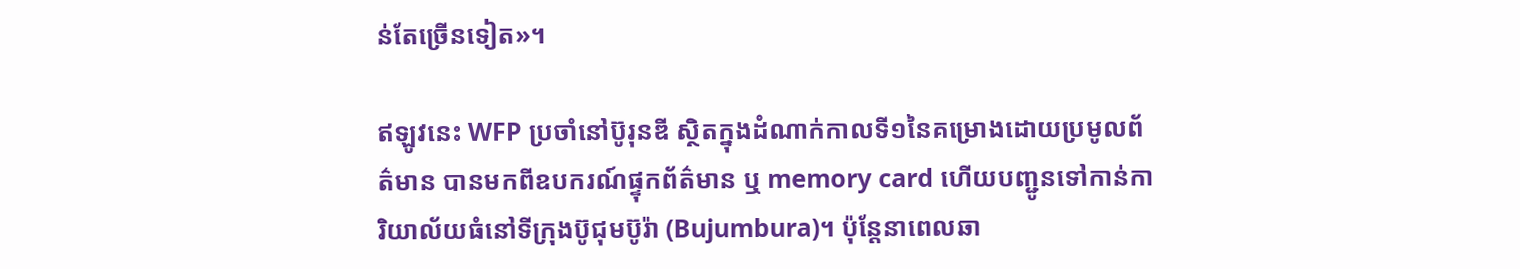ន់តែច្រើនទៀត»។

ឥឡូវនេះ WFP ប្រចាំនៅប៊ូរុនឌី ស្ថិតក្នុងដំណាក់កាលទី១នៃគម្រោងដោយប្រមូលព័ត៌មាន បានមកពីឧបករណ៍ផ្ទុកព័ត៌មាន ឬ memory card ហើយបញ្ជូនទៅកាន់ការិយាល័យធំនៅទីក្រុងប៊ូជុមប៊ូរ៉ា (Bujumbura)។ ប៉ុន្តែនាពេលឆា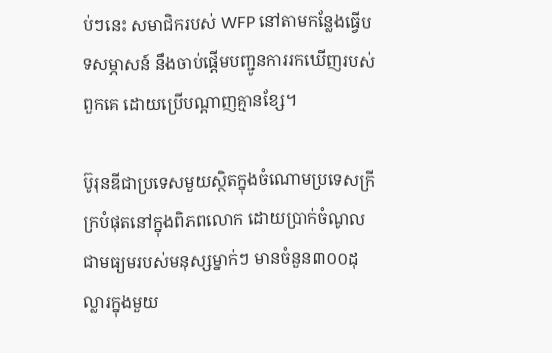ប់ៗនេះ សមាជិករបស់ WFP នៅតាមកន្លែងធ្វើបទសម្ភាសន៍ នឹងចាប់ផ្តើមបញ្ជូនការរកឃើញរបស់ពួកគេ ដោយប្រើបណ្តាញគ្មានខ្សែ។

ប៊ូរុនឌីជាប្រទេសមួយស្ថិតក្នុងចំណោមប្រទេសក្រីក្របំផុតនៅក្នុងពិភពលោក ដោយប្រាក់ចំណូលជាមធ្យមរបស់មនុស្សម្នាក់ៗ មានចំនួន៣០០ដុល្លារក្នុងមួយ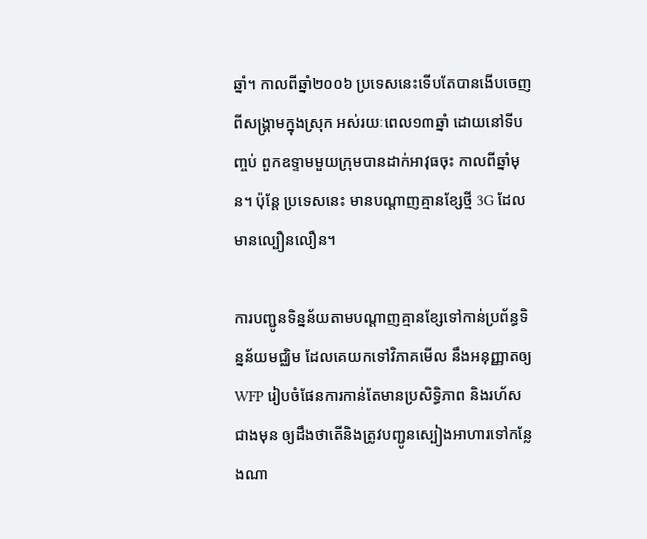ឆ្នាំ។ កាលពីឆ្នាំ២០០៦ ប្រទេសនេះទើបតែបានងើបចេញពីសង្រ្គាមក្នុងស្រុក អស់រយៈពេល១៣ឆ្នាំ ដោយនៅទីបញ្ចប់ ពួកឧទ្ទាមមួយក្រុមបានដាក់អាវុធចុះ កាលពីឆ្នាំមុន។ ប៉ុន្តែ ប្រទេសនេះ មានបណ្តាញគ្មានខ្សែថ្មី 3G ដែលមានល្បឿនលឿន។

ការបញ្ជូនទិន្នន័យតាមបណ្តាញគ្មានខ្សែទៅកាន់ប្រព័ន្ធទិន្នន័យមជ្ឈិម ដែលគេយកទៅវិភាគមើល នឹងអនុញ្ញាតឲ្យ WFP រៀបចំផែនការកាន់តែមានប្រសិទ្ធិភាព និងរហ័សជាងមុន ឲ្យដឹងថាតើនិងត្រូវបញ្ជូនស្បៀងអាហារទៅកន្លែងណា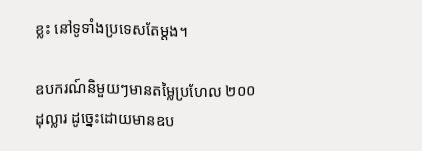ខ្លះ នៅទូទាំងប្រទេសតែម្តង។

ឧបករណ៍និមួយៗមានតម្លៃប្រហែល ២០០ ដុល្លារ ដូច្នេះដោយមានឧប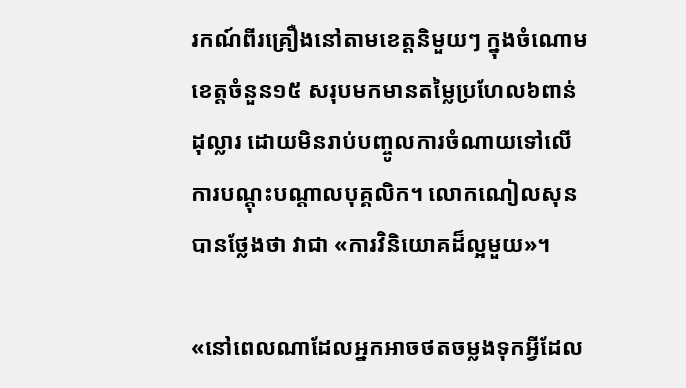រកណ៍ពីរគ្រឿងនៅតាមខេត្តនិមួយៗ ក្នុងចំណោមខេត្តចំនួន១៥ សរុបមកមានតម្លៃប្រហែល៦ពាន់ដុល្លារ ដោយមិនរាប់បញ្ចូលការចំណាយទៅលើការបណ្តុះបណ្តាលបុគ្គលិក។ លោកណៀលសុនបានថ្លែងថា វាជា «ការវិនិយោគដ៏ល្អមួយ»។

«នៅពេលណាដែលអ្នកអាចថតចម្លងទុកអ្វីដែល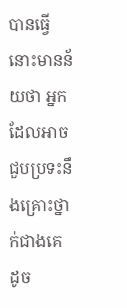បានធ្វើ នោះមានន័យថា អ្នកដែលអាចជួបប្រទះនឹងគ្រោះថ្នាក់ជាងគេ ដូច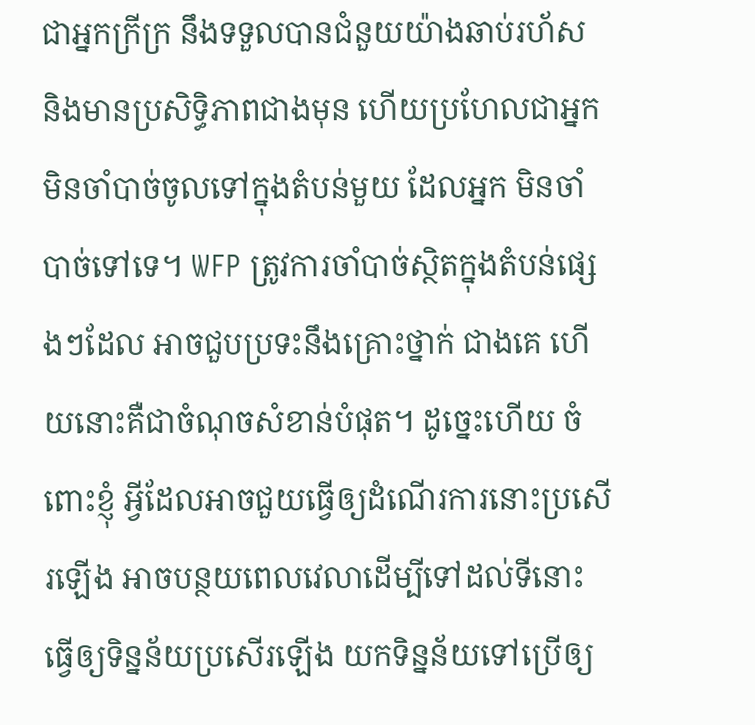ជាអ្នកក្រីក្រ នឹងទទួលបានជំនួយយ៉ាងឆាប់រហ័ស និងមានប្រសិទ្ធិភាពជាងមុន ហើយប្រហែលជាអ្នកមិនចាំបាច់ចូលទៅក្នុងតំបន់មួយ ដែលអ្នក មិនចាំបាច់ទៅទេ។ WFP ត្រូវការចាំបាច់ស្ថិតក្នុងតំបន់ផ្សេងៗដែល អាចជួបប្រទះនឹងគ្រោះថ្នាក់ ជាងគេ ហើយនោះគឺជាចំណុចសំខាន់បំផុត។ ដូច្នេះហើយ ចំពោះខ្ញុំ អ្វីដែលអាចជួយធ្វើឲ្យដំណើរការនោះប្រសើរឡើង អាចបន្ថយពេលវេលាដើម្បីទៅដល់ទីនោះ ធ្វើឲ្យទិន្នន័យប្រសើរឡើង យកទិន្នន័យទៅប្រើឲ្យ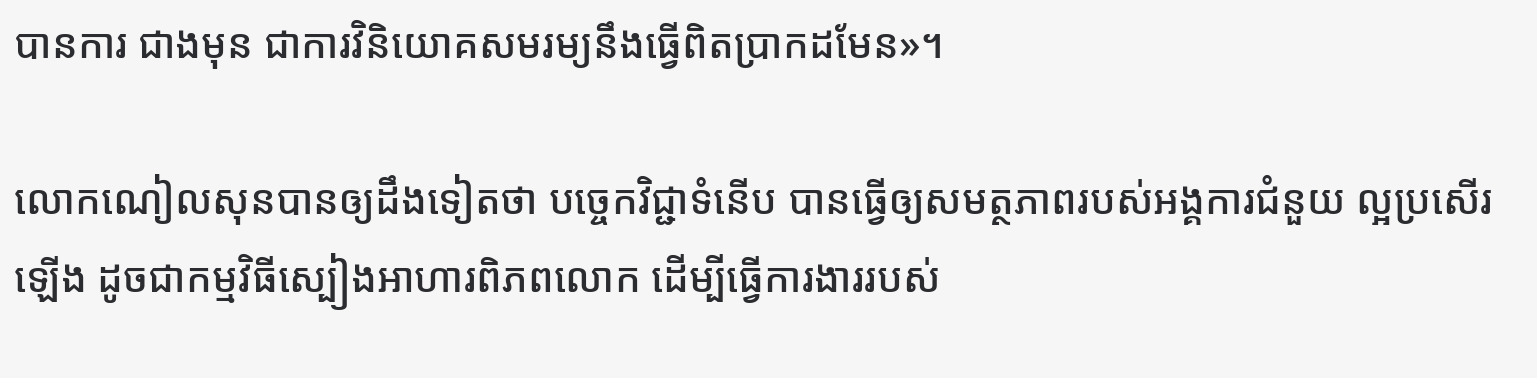បានការ ជាងមុន ជាការវិនិយោគសមរម្យនឹងធ្វើពិតប្រាកដមែន»។

លោកណៀលសុនបានឲ្យដឹងទៀតថា បចេ្ចកវិជ្ជាទំនើប បានធ្វើឲ្យសមត្ថភាពរបស់អង្គការជំនួយ ល្អប្រសើរឡើង ដូចជាកម្មវិធីស្បៀងអាហារពិភពលោក ដើម្បីធ្វើការងាររបស់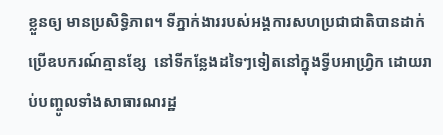ខ្លួនឲ្យ មានប្រសិទ្ធិភាព។ ទីភ្នាក់ងាររបស់អង្គការសហប្រជាជាតិបានដាក់ប្រើឧបករណ៍គ្មានខ្សែ  នៅទីកន្លែងដទៃៗទៀតនៅក្នុងទ្វីបអាហ្រ្វិក ដោយរាប់បញ្ចូលទាំងសាធារណរដ្ឋ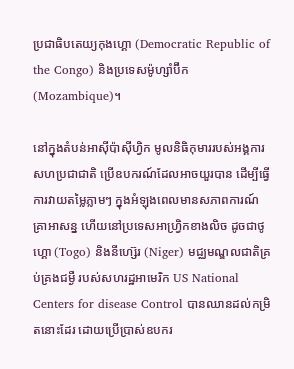ប្រជាធិបតេយ្យកុងហ្គោ (Democratic Republic of the Congo) និងប្រទេសម៉ូហ្សាំប៊ីក (Mozambique)។

នៅក្នុងតំបន់អាស៊ីប៉ាស៊ីហ្វិក មូលនិធិកុមាររបស់អង្គការសហប្រជាជាតិ ប្រើឧបករណ៍ដែលអាចយួរបាន ដើម្បីធ្វើការវាយតម្លៃភ្លាមៗ ក្នុងអំឡុងពេលមានសភាពការណ៍គ្រាអាសន្ន ហើយនៅប្រទេសអាហ្វ្រិកខាងលិច ដូចជាថូហ្គោ (Togo) និងនីហ្ស៊េរ (Niger) មជ្ឈមណ្ឌលជាតិគ្រប់គ្រងជម្ងឺ របស់សហរដ្ឋអាមេរិក US National Centers for disease Control បានឈានដល់កម្រិតនោះដែរ ដោយប្រើប្រាស់ឧបករ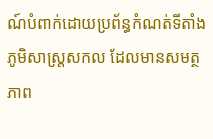ណ៍បំពាក់ដោយប្រព័ន្ធកំណត់ទីតាំងភូមិសាស្រ្តសកល ដែលមានសមត្ថភាព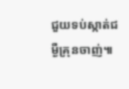ជួយទប់ស្កាត់ជម្ងឺគ្រុនចាញ់៕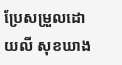ប្រែសម្រួលដោយលី សុខឃាង